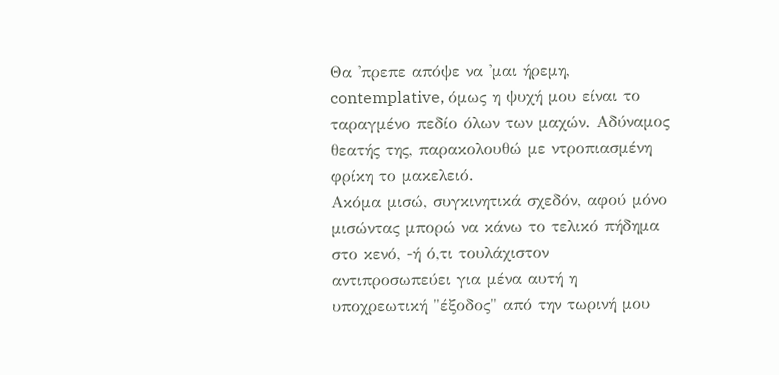Θα 'πρεπε απόψε να 'μαι ήρεμη, contemplative, όμως η ψυχή μου είναι το ταραγμένο πεδίο όλων των μαχών. Αδύναμος θεατής της, παρακολουθώ με ντροπιασμένη φρίκη το μακελειό.
Ακόμα μισώ, συγκινητικά σχεδόν, αφού μόνο μισώντας μπορώ να κάνω το τελικό πήδημα στο κενό, -ή ό,τι τουλάχιστον αντιπροσωπεύει για μένα αυτή η υποχρεωτική "έξοδος" από την τωρινή μου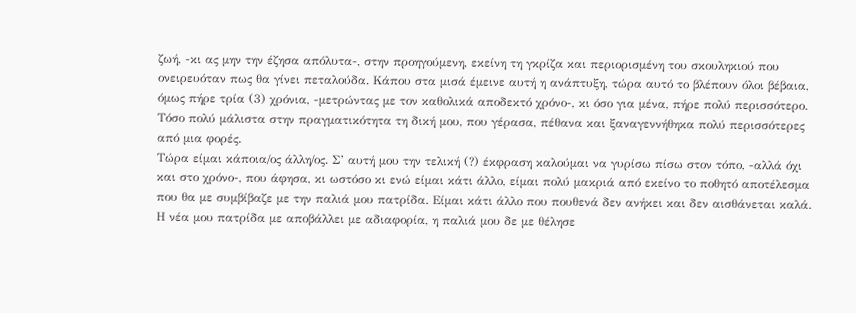ζωή, -κι ας μην την έζησα απόλυτα-, στην προηγούμενη, εκείνη τη γκρίζα και περιορισμένη του σκουληκιού που ονειρευόταν πως θα γίνει πεταλούδα. Κάπου στα μισά έμεινε αυτή η ανάπτυξη, τώρα αυτό το βλέπουν όλοι βέβαια, όμως πήρε τρία (3) χρόνια, -μετρώντας με τον καθολικά αποδεκτό χρόνο-, κι όσο για μένα, πήρε πολύ περισσότερο. Τόσο πολύ μάλιστα στην πραγματικότητα τη δική μου, που γέρασα, πέθανα και ξαναγεννήθηκα πολύ περισσότερες από μια φορές.
Τώρα είμαι κάποια/ος άλλη/ος. Σ’ αυτή μου την τελική (?) έκφραση καλούμαι να γυρίσω πίσω στον τόπο, -αλλά όχι και στο χρόνο-, που άφησα, κι ωστόσο κι ενώ είμαι κάτι άλλο, είμαι πολύ μακριά από εκείνο το ποθητό αποτέλεσμα που θα με συμβίβαζε με την παλιά μου πατρίδα. Είμαι κάτι άλλο που πουθενά δεν ανήκει και δεν αισθάνεται καλά. Η νέα μου πατρίδα με αποβάλλει με αδιαφορία, η παλιά μου δε με θέλησε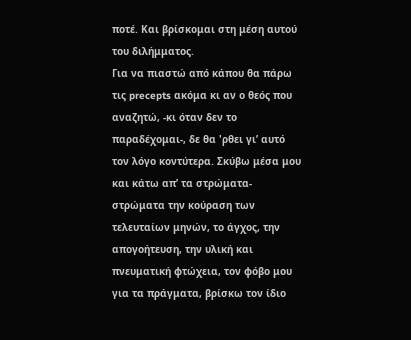ποτέ. Και βρίσκομαι στη μέση αυτού του διλήμματος.
Για να πιαστώ από κάπου θα πάρω τις precepts ακόμα κι αν ο θεός που αναζητώ, -κι όταν δεν το παραδέχομαι-, δε θα 'ρθει γι’ αυτό τον λόγο κοντύτερα. Σκύβω μέσα μου και κάτω απ’ τα στρώματα-στρώματα την κούραση των τελευταίων μηνών, το άγχος, την απογοήτευση, την υλική και πνευματική φτώχεια, τον φόβο μου για τα πράγματα, βρίσκω τον ίδιο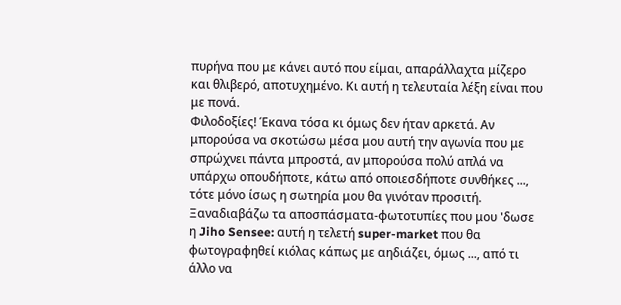πυρήνα που με κάνει αυτό που είμαι, απαράλλαχτα μίζερο και θλιβερό, αποτυχημένο. Κι αυτή η τελευταία λέξη είναι που με πονά.
Φιλοδοξίες! Έκανα τόσα κι όμως δεν ήταν αρκετά. Αν μπορούσα να σκοτώσω μέσα μου αυτή την αγωνία που με σπρώχνει πάντα μπροστά, αν μπορούσα πολύ απλά να υπάρχω οπουδήποτε, κάτω από οποιεσδήποτε συνθήκες ..., τότε μόνο ίσως η σωτηρία μου θα γινόταν προσιτή.
Ξαναδιαβάζω τα αποσπάσματα-φωτοτυπίες που μου 'δωσε η Jiho Sensee: αυτή η τελετή super-market που θα φωτογραφηθεί κιόλας κάπως με αηδιάζει, όμως ..., από τι άλλο να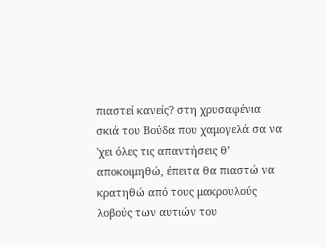πιαστεί κανείς? στη χρυσαφένια σκιά του Βούδα που χαμογελά σα να 'χει όλες τις απαντήσεις θ’ αποκοιμηθώ, έπειτα θα πιαστώ να κρατηθώ από τους μακρουλούς λοβούς των αυτιών του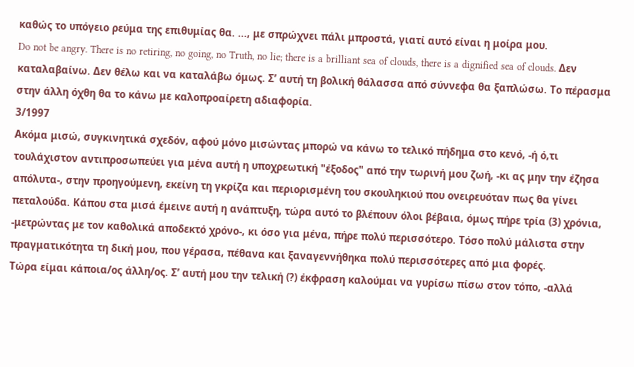καθώς το υπόγειο ρεύμα της επιθυμίας θα. ..., με σπρώχνει πάλι μπροστά, γιατί αυτό είναι η μοίρα μου.
Do not be angry. There is no retiring, no going, no Truth, no lie; there is a brilliant sea of clouds, there is a dignified sea of clouds. Δεν καταλαβαίνω. Δεν θέλω και να καταλάβω όμως. Σ’ αυτή τη βολική θάλασσα από σύννεφα θα ξαπλώσω. Το πέρασμα στην άλλη όχθη θα το κάνω με καλοπροαίρετη αδιαφορία.
3/1997
Ακόμα μισώ, συγκινητικά σχεδόν, αφού μόνο μισώντας μπορώ να κάνω το τελικό πήδημα στο κενό, -ή ό,τι τουλάχιστον αντιπροσωπεύει για μένα αυτή η υποχρεωτική "έξοδος" από την τωρινή μου ζωή, -κι ας μην την έζησα απόλυτα-, στην προηγούμενη, εκείνη τη γκρίζα και περιορισμένη του σκουληκιού που ονειρευόταν πως θα γίνει πεταλούδα. Κάπου στα μισά έμεινε αυτή η ανάπτυξη, τώρα αυτό το βλέπουν όλοι βέβαια, όμως πήρε τρία (3) χρόνια, -μετρώντας με τον καθολικά αποδεκτό χρόνο-, κι όσο για μένα, πήρε πολύ περισσότερο. Τόσο πολύ μάλιστα στην πραγματικότητα τη δική μου, που γέρασα, πέθανα και ξαναγεννήθηκα πολύ περισσότερες από μια φορές.
Τώρα είμαι κάποια/ος άλλη/ος. Σ’ αυτή μου την τελική (?) έκφραση καλούμαι να γυρίσω πίσω στον τόπο, -αλλά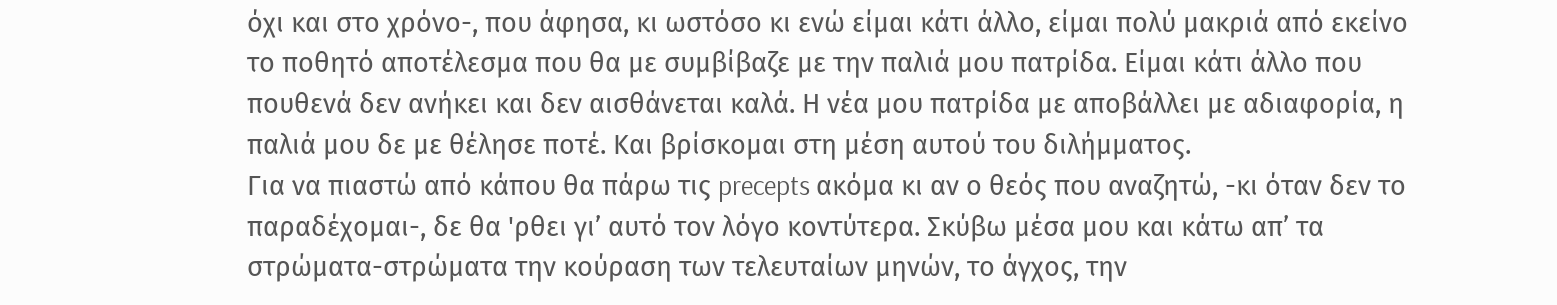όχι και στο χρόνο-, που άφησα, κι ωστόσο κι ενώ είμαι κάτι άλλο, είμαι πολύ μακριά από εκείνο το ποθητό αποτέλεσμα που θα με συμβίβαζε με την παλιά μου πατρίδα. Είμαι κάτι άλλο που πουθενά δεν ανήκει και δεν αισθάνεται καλά. Η νέα μου πατρίδα με αποβάλλει με αδιαφορία, η παλιά μου δε με θέλησε ποτέ. Και βρίσκομαι στη μέση αυτού του διλήμματος.
Για να πιαστώ από κάπου θα πάρω τις precepts ακόμα κι αν ο θεός που αναζητώ, -κι όταν δεν το παραδέχομαι-, δε θα 'ρθει γι’ αυτό τον λόγο κοντύτερα. Σκύβω μέσα μου και κάτω απ’ τα στρώματα-στρώματα την κούραση των τελευταίων μηνών, το άγχος, την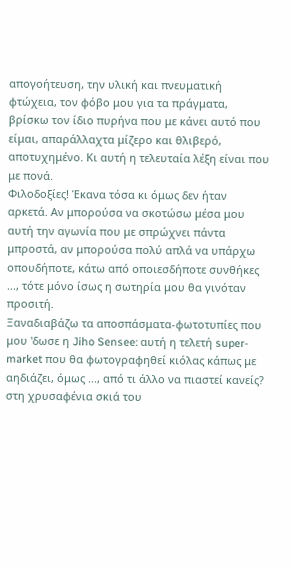απογοήτευση, την υλική και πνευματική φτώχεια, τον φόβο μου για τα πράγματα, βρίσκω τον ίδιο πυρήνα που με κάνει αυτό που είμαι, απαράλλαχτα μίζερο και θλιβερό, αποτυχημένο. Κι αυτή η τελευταία λέξη είναι που με πονά.
Φιλοδοξίες! Έκανα τόσα κι όμως δεν ήταν αρκετά. Αν μπορούσα να σκοτώσω μέσα μου αυτή την αγωνία που με σπρώχνει πάντα μπροστά, αν μπορούσα πολύ απλά να υπάρχω οπουδήποτε, κάτω από οποιεσδήποτε συνθήκες ..., τότε μόνο ίσως η σωτηρία μου θα γινόταν προσιτή.
Ξαναδιαβάζω τα αποσπάσματα-φωτοτυπίες που μου 'δωσε η Jiho Sensee: αυτή η τελετή super-market που θα φωτογραφηθεί κιόλας κάπως με αηδιάζει, όμως ..., από τι άλλο να πιαστεί κανείς? στη χρυσαφένια σκιά του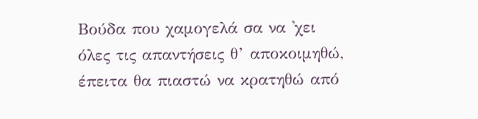Βούδα που χαμογελά σα να 'χει όλες τις απαντήσεις θ’ αποκοιμηθώ, έπειτα θα πιαστώ να κρατηθώ από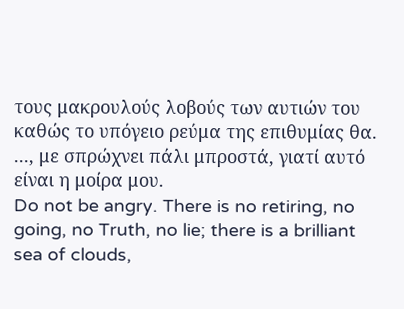τους μακρουλούς λοβούς των αυτιών του καθώς το υπόγειο ρεύμα της επιθυμίας θα. ..., με σπρώχνει πάλι μπροστά, γιατί αυτό είναι η μοίρα μου.
Do not be angry. There is no retiring, no going, no Truth, no lie; there is a brilliant sea of clouds,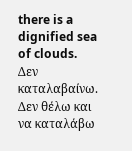there is a dignified sea of clouds. Δεν καταλαβαίνω. Δεν θέλω και να καταλάβω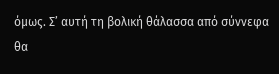όμως. Σ’ αυτή τη βολική θάλασσα από σύννεφα θα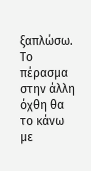ξαπλώσω. Το πέρασμα στην άλλη όχθη θα το κάνω με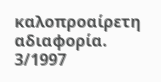καλοπροαίρετη αδιαφορία.
3/1997